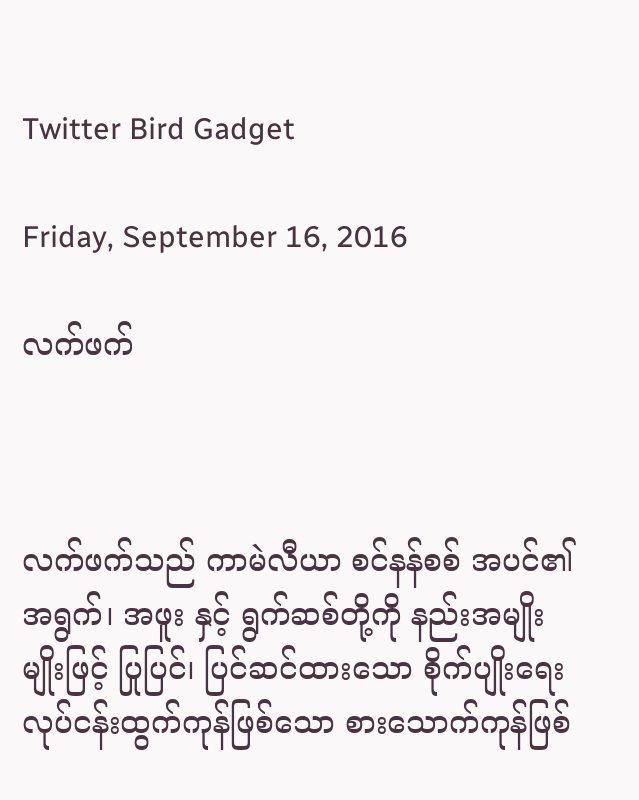Twitter Bird Gadget

Friday, September 16, 2016

လက်ဖက်



လက်ဖက်သည် ကာမဲလီယာ စင်နန်စစ် အပင်၏ အရွက်၊ အဖူး နှင့် ရွက်ဆစ်တို့ကို နည်းအမျိုးမျိုးဖြင့် ပြုပြင်၊ ပြင်ဆင်ထားသော စိုက်ပျိုးရေး လုပ်ငန်းထွက်ကုန်ဖြစ်သော စားသောက်ကုန်ဖြစ်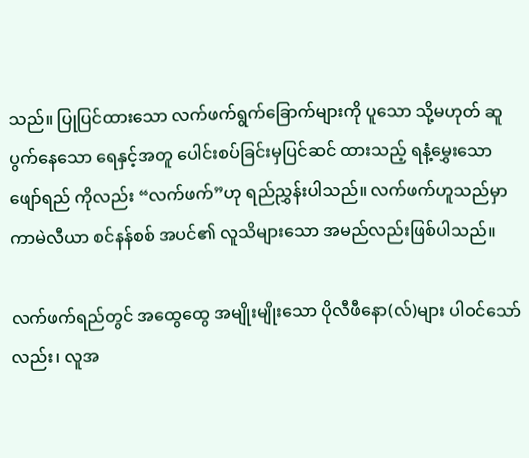သည်။ ပြုပြင်ထားသော လက်ဖက်ရွက်ခြောက်များကို ပူသော သို့မဟုတ် ဆူပွက်နေသော ရေနှင့်အတူ ပေါင်းစပ်ခြင်းမှပြင်ဆင် ထားသည့် ရနံ့မွှေးသော ဖျော်ရည် ကိုလည်း “လက်ဖက်”ဟု ရည်ညွှန်းပါသည်။ လက်ဖက်ဟူသည်မှာ ကာမဲလီယာ စင်နန်စစ် အပင်၏ လူသိများသော အမည်လည်းဖြစ်ပါသည်။

လက်ဖက်ရည်တွင် အထွေထွေ အမျိုးမျိုးသော ပိုလီဖီနော(လ်)များ ပါဝင်သော်လည်း၊ လူအ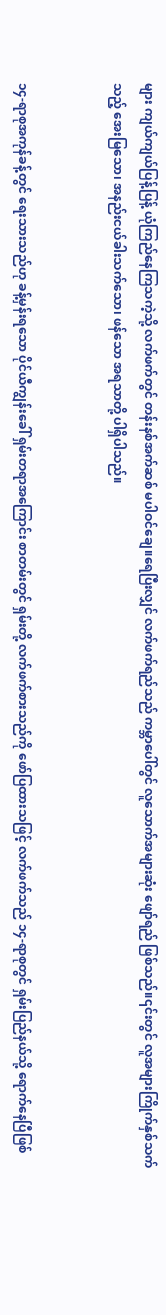များ ကျယ်ကျယ်ပြန့်ပြန့် ယုံကြည်နေကြသကဲ့သို့ လက်ဖက်တွင် တန်းနစ်အက်ဆစ် မပါဝင်ချေ။ရေပြီးလျှင် လက်ဖက်ရည်သည် ကမ္ဘာပေါ်တွင် လူသောက်အများဆုံး ဖျော်ရည် ဖြစ်သည်။၎င်းတွင် လူအများကြိုက်နှစ်သက်သည့် အေးမြသော၊ အနည်းငယ်ခါးသက်သော၊ ဖန်သော အရသာတို့ ပါရှိပါသည်။


၁၄-ရာစုအကုန်ခန့်တွင် ရေးသားသည်ဟု ခန့်မှန်းရသော ပိုင်ယီကျွန်းခေါ် ရှမ်းတရာအကြောင်း စာတမ်းတွင် ရှမ်းတို့ လက်ဖက်စားသည်ကို ဖော်ပြထားသဖြင့် လက်ဖက်သည် ၁၄-ရာစုတွင် ရှမ်းပြည်နယ်သို့ ရောက်နေပြီဖြစ်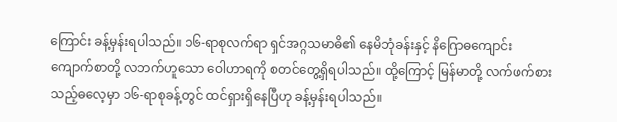ကြောင်း ခန့်မှန်းရပါသည်။ ၁၆-ရာစုလက်ရာ ရှင်အဂ္ဂသမာဓိ၏ နေမိဘုံခန်းနှင့် နိဂြောဓကျောင်း ကျောက်စာတို့ လဘက်ဟူသော ဝေါဟာရကို စတင်တွေ့ရှိရပါသည်။ ထို့ကြောင့် မြန်မာတို့ လက်ဖက်စားသည့်ဓလေ့မှာ ၁၆-ရာစုခန့်တွင် ထင်ရှားရှိနေပြီဟု ခန့်မှန်းရပါသည်။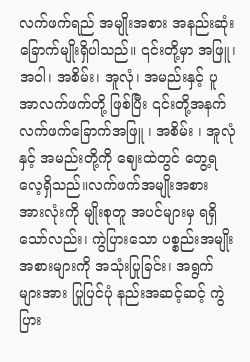လက်ဖက်ရည် အမျိုးအစား အနည်းဆုံး ခြောက်မျိုးရှိပါသည်။ ၎င်းတို့မှာ အဖြူ၊ အဝါ၊ အစိမ်း၊ အူလုံ၊ အမည်းနှင့် ပူအာလက်ဖက်တို့ ဖြစ်ပြီး ၎င်းတို့အနက် လက်ဖက်ခြောက်အဖြူ ၊ အစိမ်း ၊ အူလုံ နှင့် အမည်းတို့ကို ဈေးထဲတွင် တွေ့ရလေ့ရှိသည်။လက်ဖက်အမျိုးအစား အားလုံးကို မျိုးစုတူ အပင်များမှ ရရှိသော်လည်း၊ ကွဲပြားသော ပစ္စည်းအမျိုးအစားများကို အသုံးပြုခြင်း၊ အရွက်များအား ပြုပြင်ပုံ နည်းအဆင့်ဆင့် ကွဲပြား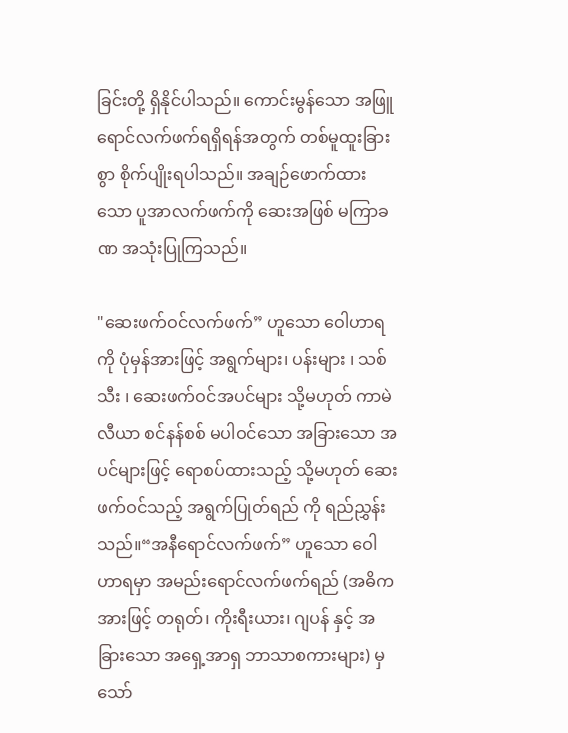ခြင်းတို့ ရှိနိုင်ပါသည်။ ကောင်းမွန်သော အဖြူရောင်လက်ဖက်ရရှိရန်အတွက် တစ်မူထူးခြားစွာ စိုက်ပျိုးရပါသည်။ အချဉ်ဖောက်ထားသော ပူအာလက်ဖက်ကို ဆေးအဖြစ် မကြာခဏ အသုံးပြုကြသည်။

"ဆေးဖက်ဝင်လက်ဖက်” ဟူသော ဝေါဟာရကို ပုံမှန်အားဖြင့် အရွက်များ၊ ပန်းများ ၊ သစ်သီး ၊ ဆေးဖက်ဝင်အပင်များ သို့မဟုတ် ကာမဲလီယာ စင်နန်စစ် မပါဝင်သော အခြားသော အပင်များဖြင့် ရောစပ်ထားသည့် သို့မဟုတ် ဆေးဖက်ဝင်သည့် အရွက်ပြုတ်ရည် ကို ရည်ညွှန်းသည်။“အနီရောင်လက်ဖက်” ဟူသော ဝေါဟာရမှာ အမည်းရောင်လက်ဖက်ရည် (အဓိကအားဖြင့် တရုတ်၊ ကိုးရီးယား၊ ဂျပန် နှင့် အခြားသော အရှေ့အာရှ ဘာသာစကားများ) မှသော်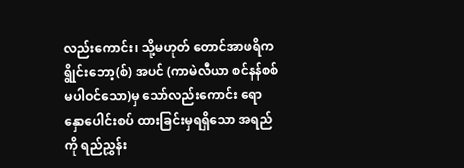လည်းကောင်း၊ သို့မဟုတ် တောင်အာဖရိက ရွိုင်းဘော့(စ်) အပင် (ကာမဲလီယာ စင်နန်စစ် မပါဝင်သော)မှ သော်လည်းကောင်း ရောနှောပေါင်းစပ် ထားခြင်းမှရရှိသော အရည်ကို ရည်ညွှန်း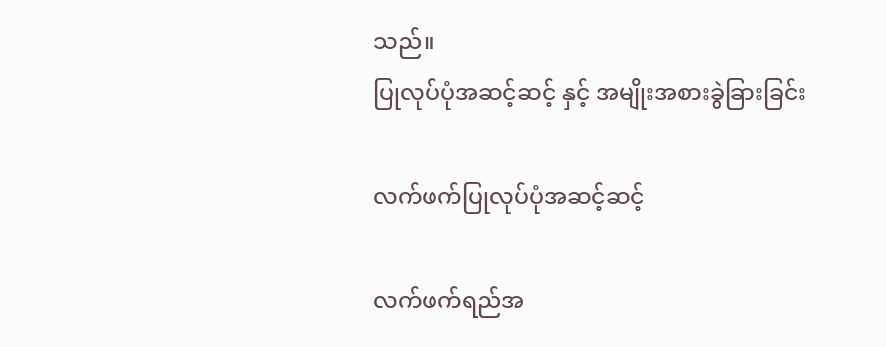သည်။
ပြုလုပ်ပုံအဆင့်ဆင့် နှင့် အမျိုးအစားခွဲခြားခြင်း

လက်ဖက်ပြုလုပ်ပုံအဆင့်ဆင့်

လက်ဖက်ရည်အ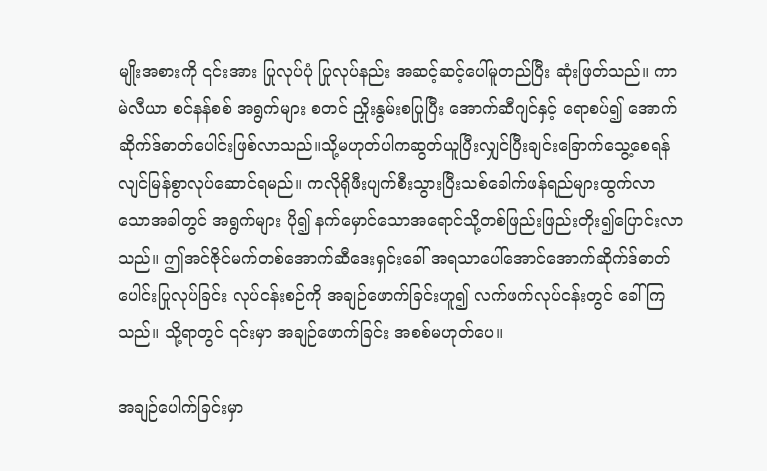မျိုးအစားကို ၎င်းအား ပြုလုပ်ပုံ ပြုလုပ်နည်း အဆင့်ဆင့်ပေါ်မူတည်ပြီး ဆုံးဖြတ်သည်။ ကာမဲလီယာ စင်နန်စစ် အရွက်များ စတင် ညှိုးနွမ်းစပြုပြီး အောက်ဆီဂျင်နှင့် ရောစပ်၍ အောက်ဆိုက်ဒ်ဓာတ်ပေါင်းဖြစ်လာသည်။သို့မဟုတ်ပါကဆွတ်ယူပြီးလျှင်ပြီးချင်းခြောက်သွေ့စေရန်လျင်မြန်စွာလုပ်ဆောင်ရမည်။ ကလိုရိုဖီးပျက်စီးသွားပြီးသစ်ခေါက်ဖန်ရည်များထွက်လာသောအခါတွင် အရွက်များ ပို၍ နက်မှောင်သောအရောင်သို့တစ်ဖြည်းဖြည်းတိုး၍ပြောင်းလာသည်။ ဤအင်ဇိုင်မက်တစ်အောက်ဆီဒေးရှင်းခေါ် အရသာပေါ်အောင်အောက်ဆိုက်ဒ်ဓာတ်ပေါင်းပြုလုပ်ခြင်း လုပ်ငန်းစဉ်ကို အချဉ်ဖောက်ခြင်းဟူ၍ လက်ဖက်လုပ်ငန်းတွင် ခေါ်ကြသည်။ သို့ရာတွင် ၎င်းမှာ အချဉ်ဖောက်ခြင်း အစစ်မဟုတ်ပေ။

အချဉ်ပေါက်ခြင်းမှာ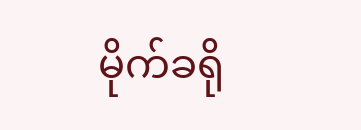မိုက်ခရို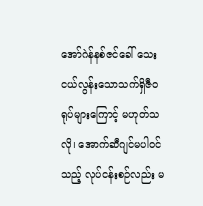အော်ဂဲန်နစ်ဇင်ခေါ် သေးငယ်လွန်းသောသက်ရှိဇီဝရုပ်များကြောင့် မဟုတ်သလို၊ အောက်ဆီဂျင်မပါဝင်သည့် လုပ်ငန်းစဉ်လည်း မ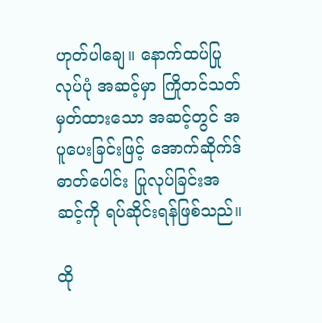ဟုတ်ပါချေ။ နောက်ထပ်ပြုလုပ်ပုံ အဆင့်မှာ ကြိုတင်သတ်မှတ်ထားသော အဆင့်တွင် အပူပေးခြင်းဖြင့် အောက်ဆိုက်ဒ်ဓာတ်ပေါင်း ပြုလုပ်ခြင်းအဆင့်ကို ရပ်ဆိုင်းရန်ဖြစ်သည်။

ထို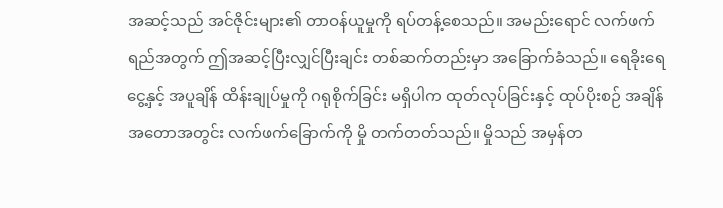အဆင့်သည် အင်ဇိုင်းများ၏ တာဝန်ယူမှုကို ရပ်တန့်စေသည်။ အမည်းရောင် လက်ဖက်ရည်အတွက် ဤအဆင့်ပြီးလျှင်ပြီးချင်း တစ်ဆက်တည်းမှာ အခြောက်ခံသည်။ ရေခိုးရေငွေ့နှင့် အပူချိန် ထိန်းချုပ်မှုကို ဂရုစိုက်ခြင်း မရှိပါက ထုတ်လုပ်ခြင်းနှင့် ထုပ်ပိုးစဉ် အချိန်အတောအတွင်း လက်ဖက်ခြောက်ကို မှို တက်တတ်သည်။ မှိုသည် အမှန်တ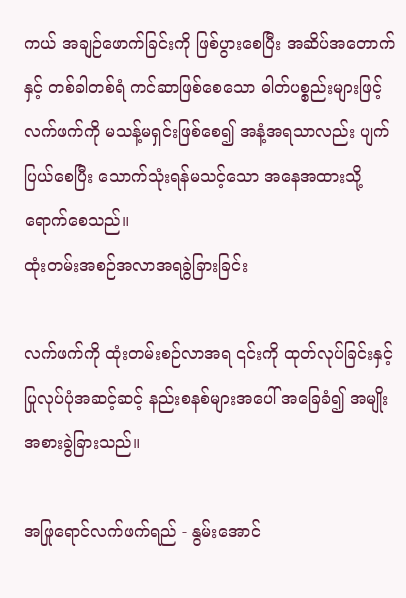ကယ် အချဉ်ဖောက်ခြင်းကို ဖြစ်ပွားစေပြီး အဆိပ်အတောက်နှင့် တစ်ခါတစ်ရံ ကင်ဆာဖြစ်စေသော ဓါတ်ပစ္စည်းများဖြင့် လက်ဖက်ကို မသန့်မရှင်းဖြစ်စေ၍ အနံ့အရသာလည်း ပျက်ပြယ်စေပြီး သောက်သုံးရန်မသင့်သော အနေအထားသို့ ရောက်စေသည်။
ထုံးတမ်းအစဉ်အလာအရခွဲခြားခြင်း

လက်ဖက်ကို ထုံးတမ်းစဉ်လာအရ ၎င်းကို ထုတ်လုပ်ခြင်းနှင့် ပြုလုပ်ပုံအဆင့်ဆင့် နည်းစနစ်များအပေါ် အခြေခံ၍ အမျိုးအစားခွဲခြားသည်။

အဖြုရောင်လက်ဖက်ရည် - နွမ်းအောင်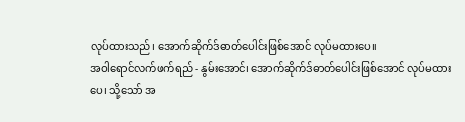လုပ်ထားသည်၊ အောက်ဆိုက်ဒ်ဓာတ်ပေါင်းဖြစ်အောင် လုပ်မထားပေ။
အဝါရောင်လက်ဖက်ရည် - နွမ်းအောင်၊ အောက်ဆိုက်ဒ်ဓာတ်ပေါင်းဖြစ်အောင် လုပ်မထားပေ၊ သို့သော် အ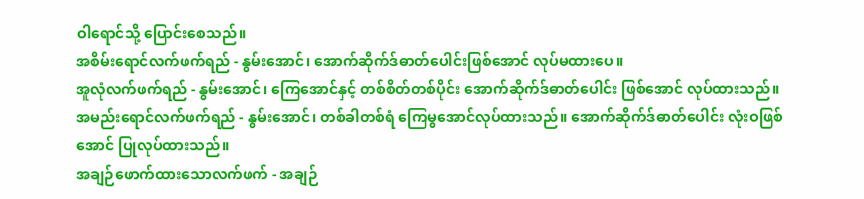ဝါရောင်သို့ ပြောင်းစေသည်။
အစိမ်းရောင်လက်ဖက်ရည် - နွမ်းအောင်၊ အောက်ဆိုက်ဒ်ဓာတ်ပေါင်းဖြစ်အောင် လုပ်မထားပေ။
အူလုံလက်ဖက်ရည် - နွမ်းအောင်၊ ကြေအောင်နှင့် တစ်စိတ်တစ်ပိုင်း အောက်ဆိုက်ဒ်ဓာတ်ပေါင်း ဖြစ်အောင် လုပ်ထားသည်။
အမည်းရောင်လက်ဖက်ရည် - နွမ်းအောင်၊ တစ်ခါတစ်ရံ ကြေမွအောင်လုပ်ထားသည်။ အောက်ဆိုက်ဒ်ဓာတ်ပေါင်း လုံးဝဖြစ်အောင် ပြုလုပ်ထားသည်။
အချဉ်ဖောက်ထားသောလက်ဖက် - အချဉ်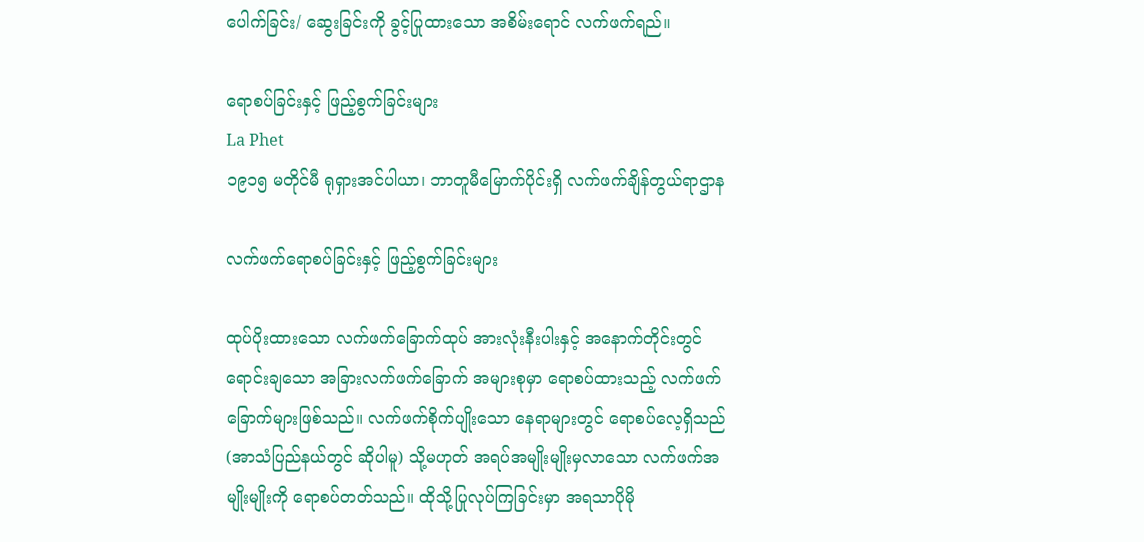ပေါက်ခြင်း/ ဆွေးခြင်းကို ခွင့်ပြုထားသော အစိမ်းရောင် လက်ဖက်ရည်။

ရောစပ်ခြင်းနှင့် ဖြည့်စွက်ခြင်းများ
La Phet
၁၉၁၅ မတိုင်မီ ရုရှားအင်ပါယာ၊ ဘာတူမီမြောက်ပိုင်းရှိ လက်ဖက်ချိန်တွယ်ရာဌာန

လက်ဖက်ရောစပ်ခြင်းနှင့် ဖြည့်စွက်ခြင်းများ

ထုပ်ပိုးထားသော လက်ဖက်ခြောက်ထုပ် အားလုံးနီးပါးနှင့် အနောက်တိုင်းတွင် ရောင်းချသော အခြားလက်ဖက်ခြောက် အများစုမှာ ရောစပ်ထားသည့် လက်ဖက်ခြောက်များဖြစ်သည်။ လက်ဖက်စိုက်ပျိုးသော နေရာများတွင် ရောစပ်လေ့ရှိသည် (အာသံပြည်နယ်တွင် ဆိုပါမူ) သို့မဟုတ် အရပ်အမျိုးမျိုးမှလာသော လက်ဖက်အမျိုးမျိုးကို ရောစပ်တတ်သည်။ ထိုသို့ပြုလုပ်ကြခြင်းမှာ အရသာပိုမို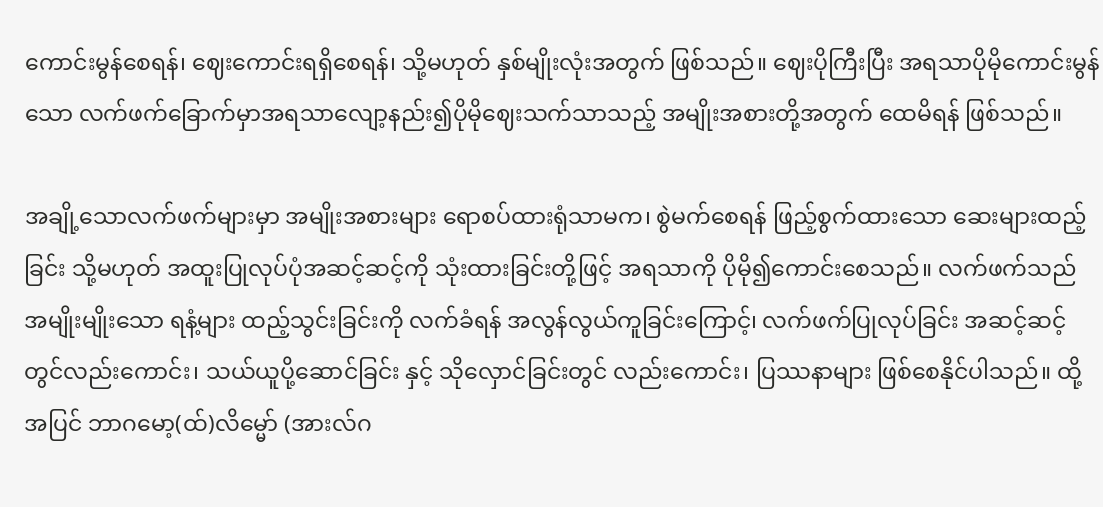ကောင်းမွန်စေရန်၊ ဈေးကောင်းရရှိစေရန်၊ သို့မဟုတ် နှစ်မျိုးလုံးအတွက် ဖြစ်သည်။ ဈေးပိုကြီးပြီး အရသာပိုမိုကောင်းမွန်သော လက်ဖက်ခြောက်မှာအရသာလျော့နည်း၍ပိုမိုဈေးသက်သာသည့် အမျိုးအစားတို့အတွက် ထေမိရန် ဖြစ်သည်။

အချို့သောလက်ဖက်များမှာ အမျိုးအစားများ ရောစပ်ထားရုံသာမက၊ စွဲမက်စေရန် ဖြည့်စွက်ထားသော ဆေးများထည့်ခြင်း သို့မဟုတ် အထူးပြုလုပ်ပုံအဆင့်ဆင့်ကို သုံးထားခြင်းတို့ဖြင့် အရသာကို ပိုမို၍ကောင်းစေသည်။ လက်ဖက်သည် အမျိုးမျိုးသော ရနံ့များ ထည့်သွင်းခြင်းကို လက်ခံရန် အလွန်လွယ်ကူခြင်းကြောင့်၊ လက်ဖက်ပြုလုပ်ခြင်း အဆင့်ဆင့်တွင်လည်းကောင်း၊ သယ်ယူပို့ဆောင်ခြင်း နှင့် သိုလှောင်ခြင်းတွင် လည်းကောင်း၊ ပြဿနာများ ဖြစ်စေနိုင်ပါသည်။ ထို့အပြင် ဘာဂမော့(ထ်)လိမ္မော် (အားလ်ဂ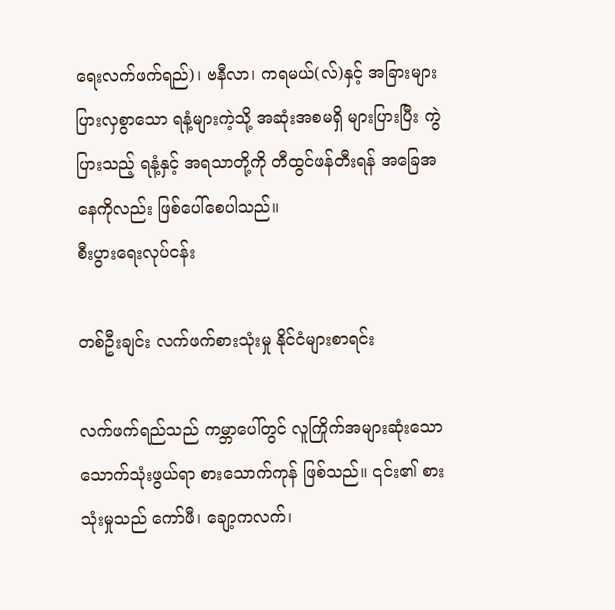ရေးလက်ဖက်ရည်)၊ ဗနီလာ၊ ကရမယ်(လ်)နှင့် အခြားများပြားလှစွာသော ရနံ့များကဲ့သို့ အဆုံးအစမရှိ များပြားပြီး ကွဲပြားသည့် ရနံ့နှင့် အရသာတို့ကို တီထွင်ဖန်တီးရန် အခြေအနေကိုလည်း ဖြစ်ပေါ်စေပါသည်။
စီးပွားရေးလုပ်ငန်း

တစ်ဦးချင်း လက်ဖက်စားသုံးမှု နိုင်ငံများစာရင်း

လက်ဖက်ရည်သည် ကမ္ဘာပေါ်တွင် လူကြိုက်အများဆုံးသော သောက်သုံးဖွယ်ရာ စားသောက်ကုန် ဖြစ်သည်။ ၎င်း၏ စားသုံးမှုသည် ကော်ဖီ၊ ချော့ကလက်၊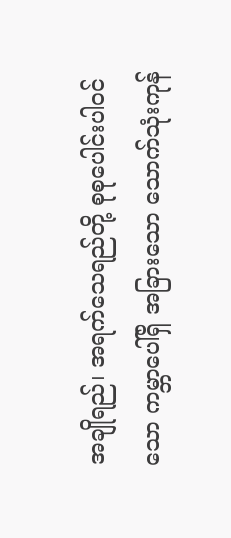အချိုရည်၊ အရက်သေရည်တို့ စုစုပေါင်းပါဝင်သော ကမ္ဘာပေါ်ရှိ အခြားသော သောက်သုံးကုန်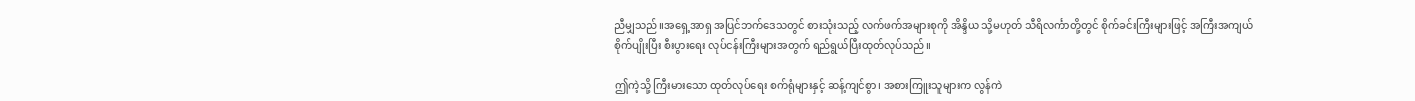ညီမျှသည်။အရှေ့အာရှ အပြင်ဘက်ဒေသတွင် စားသုံးသည့် လက်ဖက်အများစုကို အိန္ဒိယ သို့မဟုတ် သီရိလင်္ကာတို့တွင် စိုက်ခင်းကြီးများဖြင့် အကြီးအကျယ် စိုက်ပျိုးပြီး စီးပွားရေး လုပ်ငန်းကြီးများအတွက် ရည်ရွယ်ပြီးထုတ်လုပ်သည်။

ဤကဲ့သို့ ကြီးမားသော ထုတ်လုပ်ရေး စက်ရုံများနှင့် ဆန့်ကျင်စွာ၊ အစားကြူးသူများက လွန်ကဲ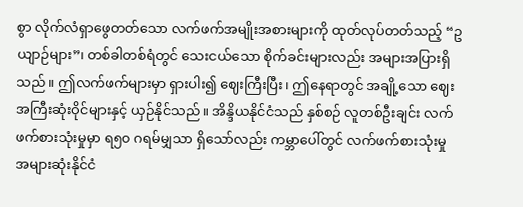စွာ လိုက်လံရှာဖွေတတ်သော လက်ဖက်အမျိုးအစားများကို ထုတ်လုပ်တတ်သည့် “ဥယျာဉ်များ”၊ တစ်ခါတစ်ရံတွင် သေးငယ်သော စိုက်ခင်းများလည်း အများအပြားရှိသည်။ ဤလက်ဖက်များမှာ ရှားပါး၍ ဈေးကြီးပြီး၊ ဤနေရာတွင် အချို့သော ဈေးအကြီးဆုံးဝိုင်များနှင့် ယှဉ်နိုင်သည်။ အိန္ဒိယနိုင်ငံသည် နှစ်စဉ် လူတစ်ဦးချင်း လက်ဖက်စားသုံးမှုမှာ ရ၅၀ ဂရမ်မျှသာ ရှိသော်လည်း ကမ္ဘာပေါ်တွင် လက်ဖက်စားသုံးမှု အများဆုံးနိုင်ငံ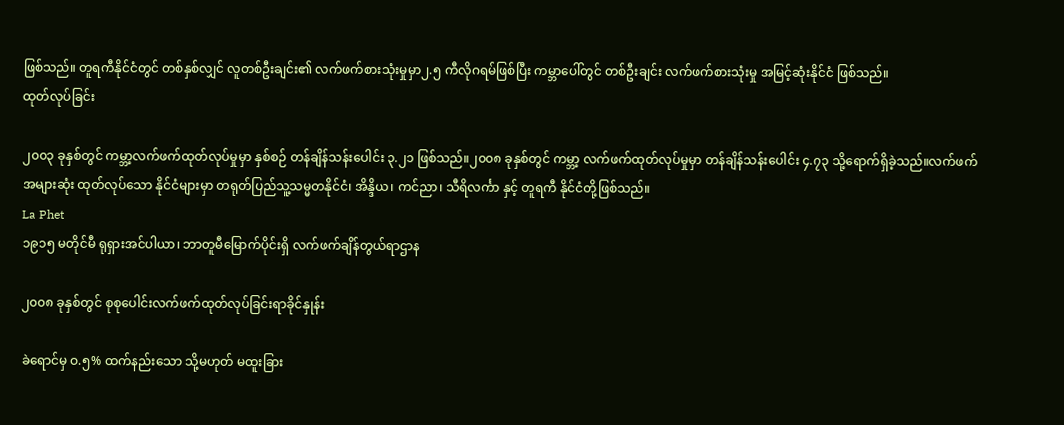ဖြစ်သည်။ တူရကီနိုင်ငံတွင် တစ်နှစ်လျှင် လူတစ်ဦးချင်း၏ လက်ဖက်စားသုံးမှုမှာ၂.၅ ကီလိုဂရမ်ဖြစ်ပြီး ကမ္ဘာပေါ်တွင် တစ်ဦးချင်း လက်ဖက်စားသုံးမှု အမြင့်ဆုံးနိုင်ငံ ဖြစ်သည်။
ထုတ်လုပ်ခြင်း

၂၀၀၃ ခုနှစ်တွင် ကမ္ဘာ့လက်ဖက်ထုတ်လုပ်မှုမှာ နှစ်စဉ် တန်ချိန်သန်းပေါင်း ၃.၂၁ ဖြစ်သည်။၂၀၀၈ ခုနှစ်တွင် ကမ္ဘာ့ လက်ဖက်ထုတ်လုပ်မှုမှာ တန်ချိန်သန်းပေါင်း ၄.၇၃ သို့ရောက်ရှိခဲ့သည်။လက်ဖက်အများဆုံး ထုတ်လုပ်သော နိုင်ငံများမှာ တရုတ်ပြည်သူ့သမ္မတနိုင်ငံ၊ အိန္ဒိယ၊ ကင်ညာ၊ သီရိလင်္ကာ နှင့် တူရကီ နိုင်ငံတို့ဖြစ်သည်။
La Phet
၁၉၁၅ မတိုင်မီ ရုရှားအင်ပါယာ၊ ဘာတူမီမြောက်ပိုင်းရှိ လက်ဖက်ချိန်တွယ်ရာဌာန

၂၀၀၈ ခုနှစ်တွင် စုစုပေါင်းလက်ဖက်ထုတ်လုပ်ခြင်းရာခိုင်နှုန်း

ခဲရောင်မှ ဝ.၅% ထက်နည်းသော သို့မဟုတ် မထူးခြား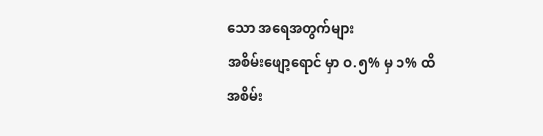သော အရေအတွက်များ
အစိမ်းဖျော့ရောင် မှာ ဝ.၅% မှ ၁% ထိ
အစိမ်း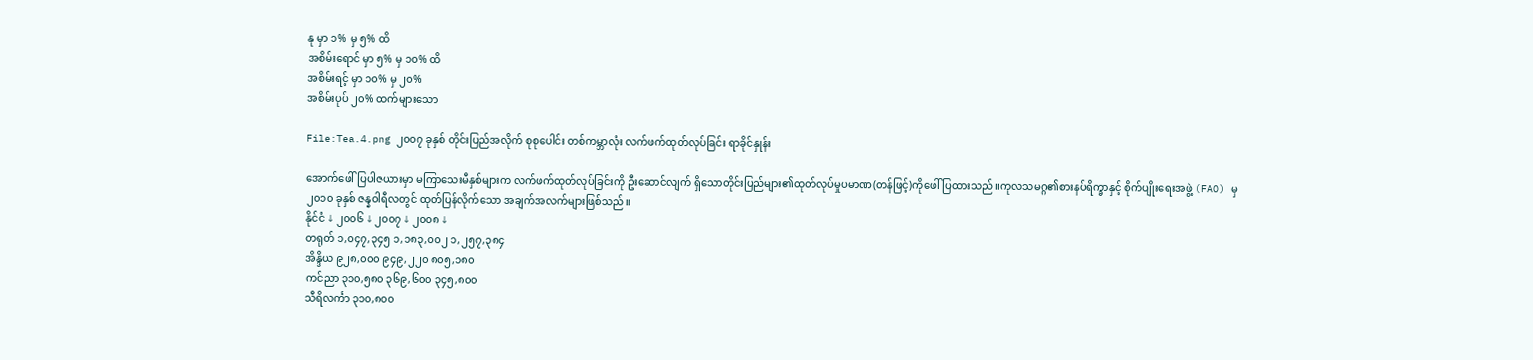နု မှာ ၁% မှ ၅% ထိ
အစိမ်းရောင် မှာ ၅% မှ ၁၀% ထိ
အစိမ်းရင့် မှာ ၁၀% မှ ၂၀%
အစိမ်းပုပ် ၂၀% ထက်များသော

File:Tea.4.png ၂၀၀၇ ခုနှစ် တိုင်းပြည်အလိုက် စုစုပေါင်း တစ်ကမ္ဘာလုံး လက်ဖက်ထုတ်လုပ်ခြင်း ရာခိုင်နှုန်း

အောက်ဖေါ်ပြပါဇယားမှာ မကြာသေးမီနှစ်များက လက်ဖက်ထုတ်လုပ်ခြင်းကို ဦးဆောင်လျက် ရှိသောတိုင်းပြည်များ၏ထုတ်လုပ်မှုပမာဏ(တန်ဖြင့်)ကိုဖေါ်ပြထားသည်။ကုလသမဂ္ဂ၏စားနပ်ရိက္ခာနှင့် စိုက်ပျိုးရေးအဖွဲ့ (FAO) မှ ၂၀၁၀ ခုနှစ် ဇန္နဝါရီလတွင် ထုတ်ပြန်လိုက်သော အချက်အလက်များဖြစ်သည်။
နိုင်ငံ ↓ ၂၀၀၆ ↓ ၂၀၀၇ ↓ ၂၀၀၈ ↓
တရုတ် ၁,၀၄၇,၃၄၅ ၁,၁၈၃,၀၀၂ ၁,၂၅၇,၃၈၄
အိန္ဒိယ ၉၂၈,၀၀၀ ၉၄၉,၂၂၀ ၈၀၅,၁၈၀
ကင်ညာ ၃၁၀,၅၈၀ ၃၆၉,၆၀၀ ၃၄၅,၈၀၀
သီရိလင်္ကာ ၃၁၀,၈၀၀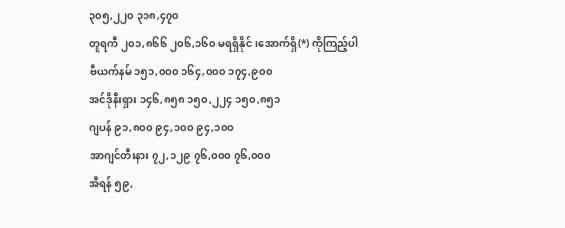၃၀၅,၂၂၀ ၃၁၈,၄၇၀
တူရကီ ၂၀၁,၈၆၆ ၂၀၆,၁၆၀ မရရှိနိုင်၊အောက်ရှိ(*) ကိုကြည့်ပါ
ဗီယက်နမ် ၁၅၁,၀၀၀ ၁၆၄,၀၀၀ ၁၇၄,၉၀၀
အင်ဒိုနီးရှား ၁၄၆,၈၅၈ ၁၅၀,၂၂၄ ၁၅၀,၈၅၁
ဂျပန် ၉၁,၈၀၀ ၉၄,၁၀၀ ၉၄,၁၀၀
အာဂျင်တီးနား ၇၂,၁၂၉ ၇၆,၀၀၀ ၇၆,၀၀၀
အီရန် ၅၉,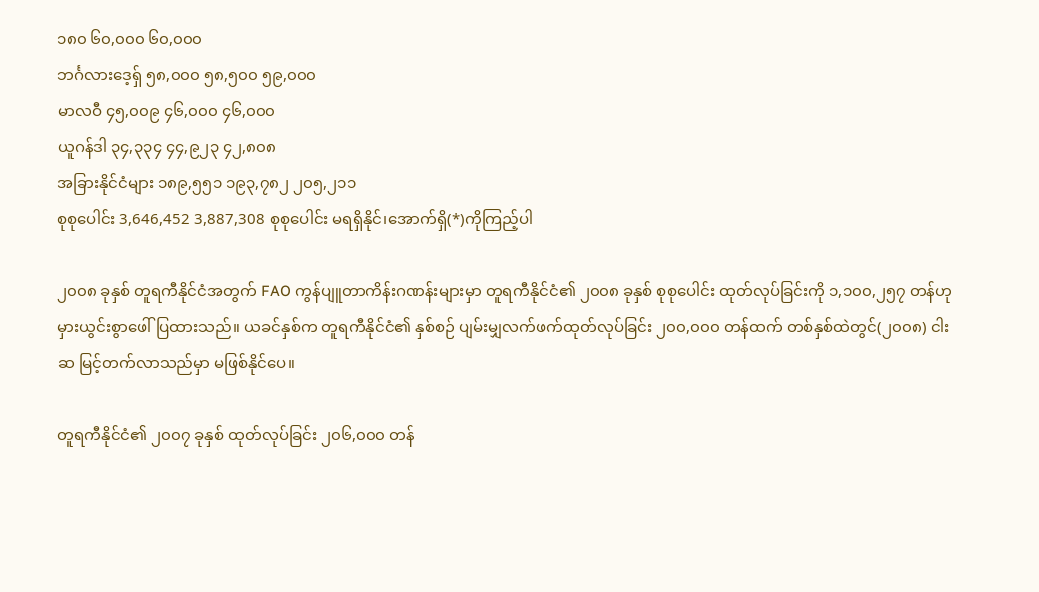၁၈၀ ၆၀,၀၀၀ ၆၀,၀၀၀
ဘင်္ဂလားဒေ့ရှ် ၅၈,၀၀၀ ၅၈,၅၀၀ ၅၉,၀၀၀
မာလဝီ ၄၅,၀၀၉ ၄၆,၀၀၀ ၄၆,၀၀၀
ယူဂန်ဒါ ၃၄,၃၃၄ ၄၄,၉၂၃ ၄၂,၈၀၈
အခြားနိုင်ငံများ ၁၈၉,၅၅၁ ၁၉၃,၇၈၂ ၂၀၅,၂၁၁
စုစုပေါင်း 3,646,452 3,887,308 စုစုပေါင်း မရရှိနိုင်၊အောက်ရှိ(*)ကိုကြည့်ပါ

၂၀၀၈ ခုနှစ် တူရကီနိုင်ငံအတွက် FAO ကွန်ပျူတာကိန်းဂဏန်းများမှာ တူရကီနိုင်ငံ၏ ၂၀၀၈ ခုနှစ် စုစုပေါင်း ထုတ်လုပ်ခြင်းကို ၁,၁၀၀,၂၅၇ တန်ဟု မှားယွင်းစွာဖေါ်ပြထားသည်။ ယခင်နှစ်က တူရကီနိုင်ငံ၏ နှစ်စဉ် ပျမ်းမျှလက်ဖက်ထုတ်လုပ်ခြင်း ၂၀၀,၀၀၀ တန်ထက် တစ်နှစ်ထဲတွင်(၂၀၀၈) ငါးဆ မြင့်တက်လာသည်မှာ မဖြစ်နိုင်ပေ။

တူရကီနိုင်ငံ၏ ၂၀၀၇ ခုနှစ် ထုတ်လုပ်ခြင်း ၂၀၆,၀၀၀ တန်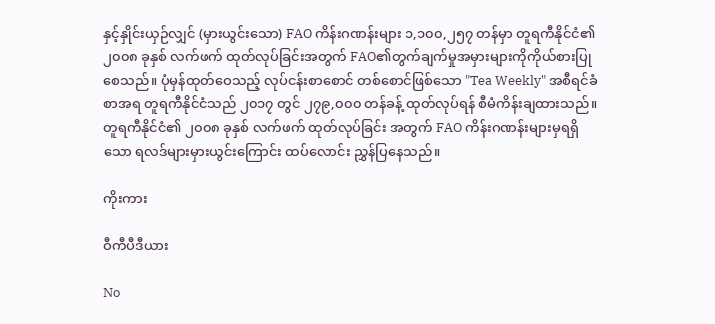နှင့်နှိုင်းယှဉ်လျှင် (မှားယွင်းသော) FAO ကိန်းဂဏန်းများ ၁,၁၀၀,၂၅၇ တန်မှာ တူရကီနိုင်ငံ၏ ၂၀၀၈ ခုနှစ် လက်ဖက် ထုတ်လုပ်ခြင်းအတွက် FAO၏တွက်ချက်မှုအမှားများကိုကိုယ်စားပြုစေသည်။ ပုံမှန်ထုတ်ဝေသည့် လုပ်ငန်းစာစောင် တစ်စောင်ဖြစ်သော "Tea Weekly" အစီရင်ခံစာအရ တူရကီနိုင်ငံသည် ၂၀၁၇ တွင် ၂၇၉,၀၀၀ တန်ခန့် ထုတ်လုပ်ရန် စီမံကိန်းချထားသည်။ တူရကီနိုင်ငံ၏ ၂၀၀၈ ခုနှစ် လက်ဖက် ထုတ်လုပ်ခြင်း အတွက် FAO ကိန်းဂဏန်းများမှရရှိသော ရလဒ်များမှားယွင်းကြောင်း ထပ်လောင်း ညွှန်ပြနေသည်။

ကိုးကား

ဝီကီပီဒီယား

No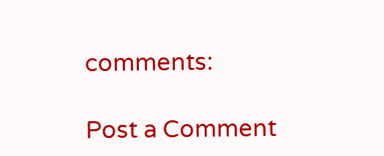comments:

Post a Comment